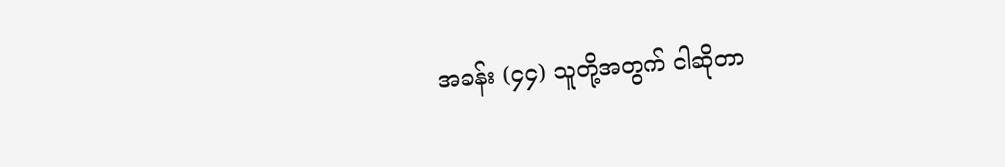အခန်း (၄၄) သူတို့အတွက် ငါဆိုတာ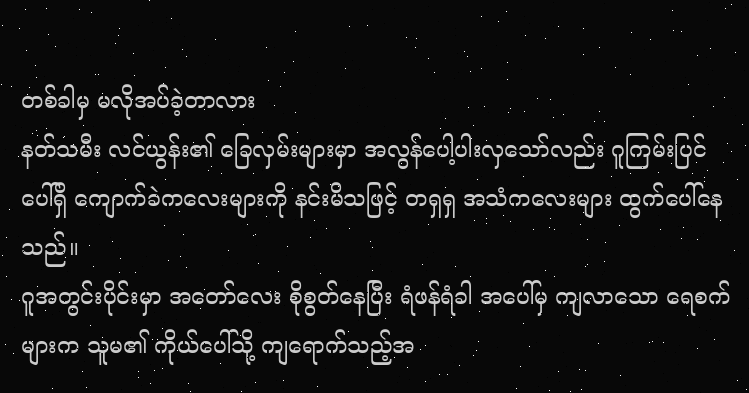တစ်ခါမှ မလိုအပ်ခဲ့တာလား
နတ်သမီး လင်ယွန်း၏ ခြေလှမ်းများမှာ အလွန်ပေါ့ပါးလှသော်လည်း ဂူကြမ်းပြင်ပေါ်ရှိ ကျောက်ခဲကလေးများကို နင်းမိသဖြင့် တရှရှ အသံကလေးများ ထွက်ပေါ်နေသည်။
ဂူအတွင်းပိုင်းမှာ အတော်လေး စိုစွတ်နေပြီး ရံဖန်ရံခါ အပေါ်မှ ကျလာသော ရေစက်များက သူမ၏ ကိုယ်ပေါ်သို့ ကျရောက်သည့်အ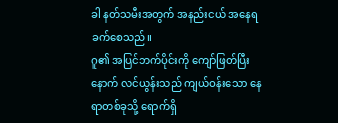ခါ နတ်သမီးအတွက် အနည်းငယ် အနေရခက်စေသည်။
ဂူ၏ အပြင်ဘက်ပိုင်းကို ကျော်ဖြတ်ပြီးနောက် လင်ယွန်းသည် ကျယ်ဝန်းသော နေရာတစ်ခုသို့ ရောက်ရှိ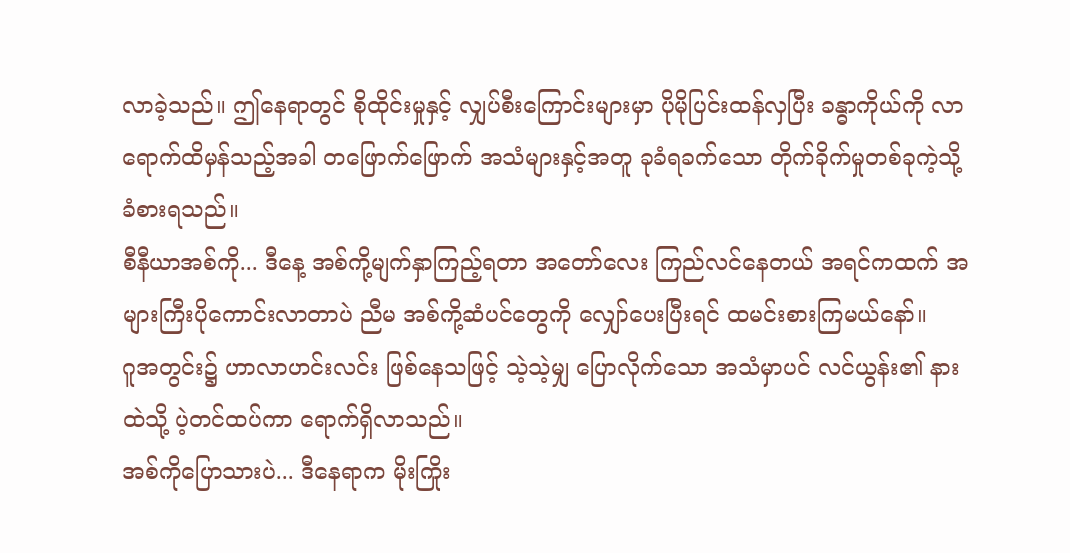လာခဲ့သည်။ ဤနေရာတွင် စိုထိုင်းမှုနှင့် လျှပ်စီးကြောင်းများမှာ ပိုမိုပြင်းထန်လှပြီး ခန္ဓာကိုယ်ကို လာရောက်ထိမှန်သည့်အခါ တဖြောက်ဖြောက် အသံများနှင့်အတူ ခုခံရခက်သော တိုက်ခိုက်မှုတစ်ခုကဲ့သို့ ခံစားရသည်။
စီနီယာအစ်ကို... ဒီနေ့ အစ်ကို့မျက်နှာကြည့်ရတာ အတော်လေး ကြည်လင်နေတယ် အရင်ကထက် အများကြီးပိုကောင်းလာတာပဲ ညီမ အစ်ကို့ဆံပင်တွေကို လျှော်ပေးပြီးရင် ထမင်းစားကြမယ်နော်။
ဂူအတွင်း၌ ဟာလာဟင်းလင်း ဖြစ်နေသဖြင့် သဲ့သဲ့မျှ ပြောလိုက်သော အသံမှာပင် လင်ယွန်း၏ နားထဲသို့ ပဲ့တင်ထပ်ကာ ရောက်ရှိလာသည်။
အစ်ကိုပြောသားပဲ... ဒီနေရာက မိုးကြိုး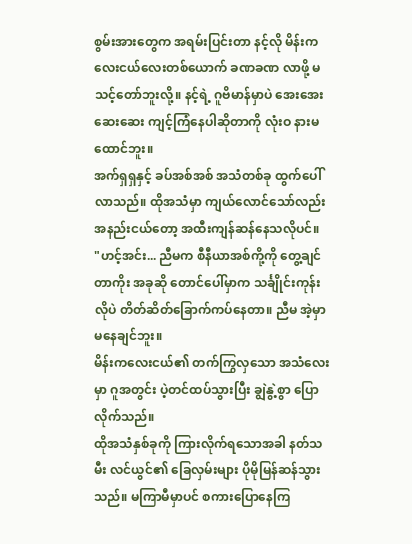စွမ်းအားတွေက အရမ်းပြင်းတာ နင့်လို မိန်းကလေးငယ်လေးတစ်ယောက် ခဏခဏ လာဖို့ မသင့်တော်ဘူးလို့။ နင့်ရဲ့ ဂူဗိမာန်မှာပဲ အေးအေးဆေးဆေး ကျင့်ကြံနေပါဆိုတာကို လုံးဝ နားမထောင်ဘူး။
အက်ရှရှနှင့် ခပ်အစ်အစ် အသံတစ်ခု ထွက်ပေါ်လာသည်။ ထိုအသံမှာ ကျယ်လောင်သော်လည်း အနည်းငယ်တော့ အထီးကျန်ဆန်နေသလိုပင်။
"ဟင့်အင်း... ညီမက စီနီယာအစ်ကို့ကို တွေ့ချင်တာကိုး အခုဆို တောင်ပေါ်မှာက သင်္ချိုင်းကုန်းလိုပဲ တိတ်ဆိတ်ခြောက်ကပ်နေတာ။ ညီမ အဲ့မှာ မနေချင်ဘူး။
မိန်းကလေးငယ်၏ တက်ကြွလှသော အသံလေးမှာ ဂူအတွင်း ပဲ့တင်ထပ်သွားပြီး ချွဲနွဲ့စွာ ပြောလိုက်သည်။
ထိုအသံနှစ်ခုကို ကြားလိုက်ရသောအခါ နတ်သမီး လင်ယွင်၏ ခြေလှမ်းများ ပိုမိုမြန်ဆန်သွားသည်။ မကြာမီမှာပင် စကားပြောနေကြ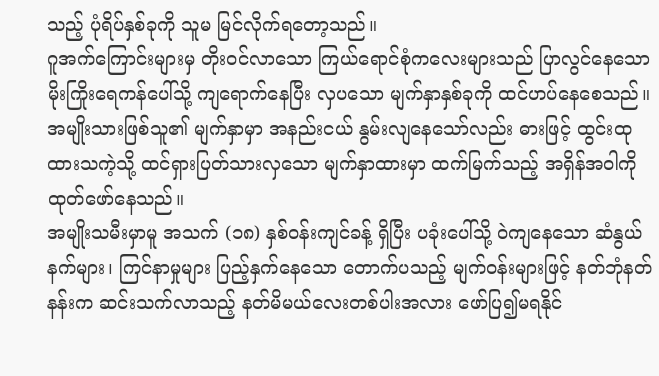သည့် ပုံရိပ်နှစ်ခုကို သူမ မြင်လိုက်ရတော့သည်။
ဂူအက်ကြောင်းများမှ တိုးဝင်လာသော ကြယ်ရောင်စုံကလေးများသည် ပြာလွင်နေသော မိုးကြိုးရေကန်ပေါ်သို့ ကျရောက်နေပြီး လှပသော မျက်နှာနှစ်ခုကို ထင်ဟပ်နေစေသည်။ အမျိုးသားဖြစ်သူ၏ မျက်နှာမှာ အနည်းငယ် နွမ်းလျနေသော်လည်း ဓားဖြင့် ထွင်းထုထားသကဲ့သို့ ထင်ရှားပြတ်သားလှသော မျက်နှာထားမှာ ထက်မြက်သည့် အရှိန်အဝါကို ထုတ်ဖော်နေသည်။
အမျိုးသမီးမှာမူ အသက် (၁၈) နှစ်ဝန်းကျင်ခန့် ရှိပြီး ပခုံးပေါ်သို့ ဝဲကျနေသော ဆံနွယ်နက်များ၊ ကြင်နာမှုများ ပြည့်နှက်နေသော တောက်ပသည့် မျက်ဝန်းများဖြင့် နတ်ဘုံနတ်နန်းက ဆင်းသက်လာသည့် နတ်မိမယ်လေးတစ်ပါးအလား ဖော်ပြ၍မရနိုင်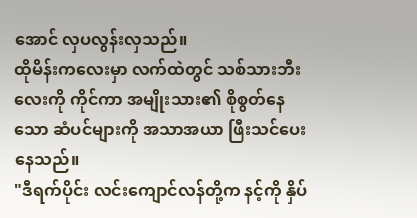အောင် လှပလွန်းလှသည်။
ထိုမိန်းကလေးမှာ လက်ထဲတွင် သစ်သားဘီးလေးကို ကိုင်ကာ အမျိုးသား၏ စိုစွတ်နေသော ဆံပင်များကို အသာအယာ ဖြီးသင်ပေးနေသည်။
"ဒီရက်ပိုင်း လင်းကျောင်လန်တို့က နင့်ကို နှိပ်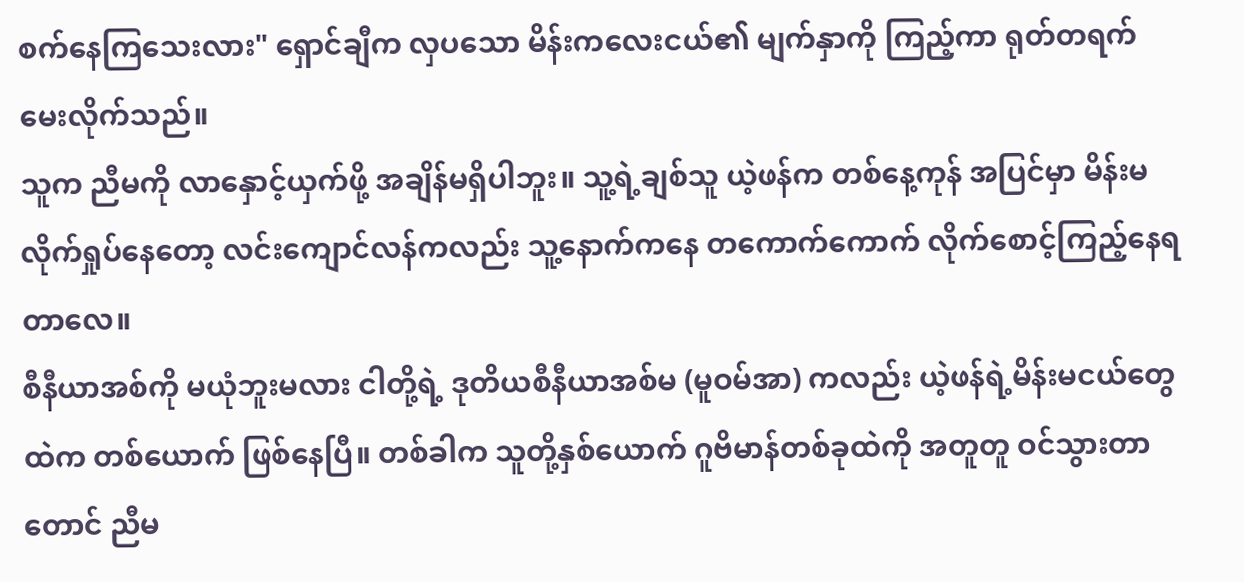စက်နေကြသေးလား" ရှောင်ချီက လှပသော မိန်းကလေးငယ်၏ မျက်နှာကို ကြည့်ကာ ရုတ်တရက် မေးလိုက်သည်။
သူက ညီမကို လာနှောင့်ယှက်ဖို့ အချိန်မရှိပါဘူး။ သူ့ရဲ့ချစ်သူ ယဲ့ဖန်က တစ်နေ့ကုန် အပြင်မှာ မိန်းမလိုက်ရှုပ်နေတော့ လင်းကျောင်လန်ကလည်း သူ့နောက်ကနေ တကောက်ကောက် လိုက်စောင့်ကြည့်နေရတာလေ။
စီနီယာအစ်ကို မယုံဘူးမလား ငါတို့ရဲ့ ဒုတိယစီနီယာအစ်မ (မူဝမ်အာ) ကလည်း ယဲ့ဖန်ရဲ့မိန်းမငယ်တွေထဲက တစ်ယောက် ဖြစ်နေပြီ။ တစ်ခါက သူတို့နှစ်ယောက် ဂူဗိမာန်တစ်ခုထဲကို အတူတူ ဝင်သွားတာတောင် ညီမ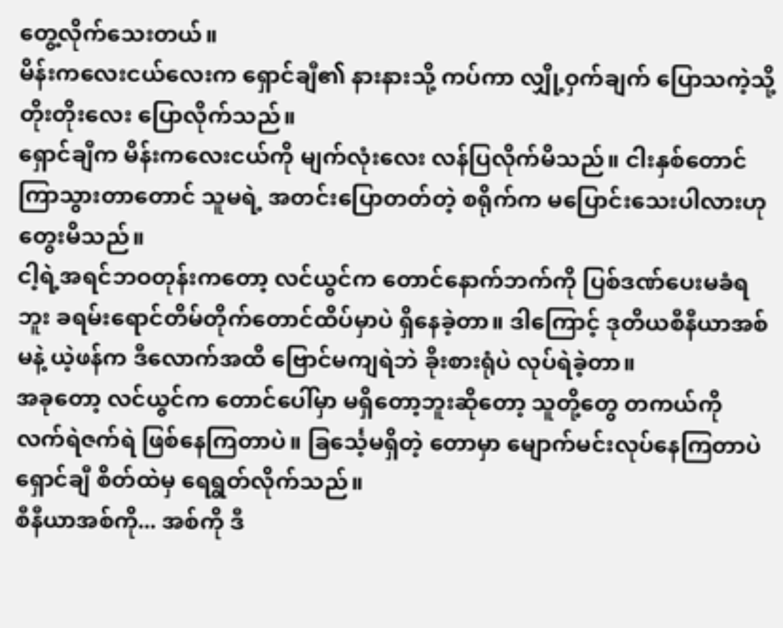တွေ့လိုက်သေးတယ်။
မိန်းကလေးငယ်လေးက ရှောင်ချီ၏ နားနားသို့ ကပ်ကာ လျှို့ဝှက်ချက် ပြောသကဲ့သို့ တိုးတိုးလေး ပြောလိုက်သည်။
ရှောင်ချီက မိန်းကလေးငယ်ကို မျက်လုံးလေး လန်ပြလိုက်မိသည်။ ငါးနှစ်တောင် ကြာသွားတာတောင် သူမရဲ့ အတင်းပြောတတ်တဲ့ စရိုက်က မပြောင်းသေးပါလားဟု တွေးမိသည်။
ငါ့ရဲ့အရင်ဘဝတုန်းကတော့ လင်ယွင်က တောင်နောက်ဘက်ကို ပြစ်ဒဏ်ပေးမခံရဘူး ခရမ်းရောင်တိမ်တိုက်တောင်ထိပ်မှာပဲ ရှိနေခဲ့တာ။ ဒါကြောင့် ဒုတိယစီနီယာအစ်မနဲ့ ယဲ့ဖန်က ဒီလောက်အထိ ဗြောင်မကျရဲဘဲ ခိုးစားရုံပဲ လုပ်ရဲခဲ့တာ။
အခုတော့ လင်ယွင်က တောင်ပေါ်မှာ မရှိတော့ဘူးဆိုတော့ သူတို့တွေ တကယ်ကို လက်ရဲဇက်ရဲ ဖြစ်နေကြတာပဲ။ ခြင်္သေ့မရှိတဲ့ တောမှာ မျောက်မင်းလုပ်နေကြတာပဲ ရှောင်ချီ စိတ်ထဲမှ ရေရွတ်လိုက်သည်။
စီနီယာအစ်ကို... အစ်ကို ဒီ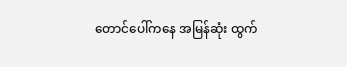တောင်ပေါ်ကနေ အမြန်ဆုံး ထွက်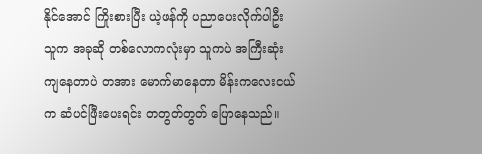နိုင်အောင် ကြိုးစားပြီး ယဲ့ဖန်ကို ပညာပေးလိုက်ပါဦး သူက အခုဆို တစ်လောကလုံးမှာ သူကပဲ အကြီးဆုံးကျနေတာပဲ တအား မောက်မာနေတာ မိန်းကလေးငယ်က ဆံပင်ဖြီးပေးရင်း တတွတ်တွတ် ပြောနေသည်။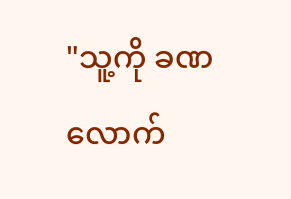"သူ့ကို ခဏလောက်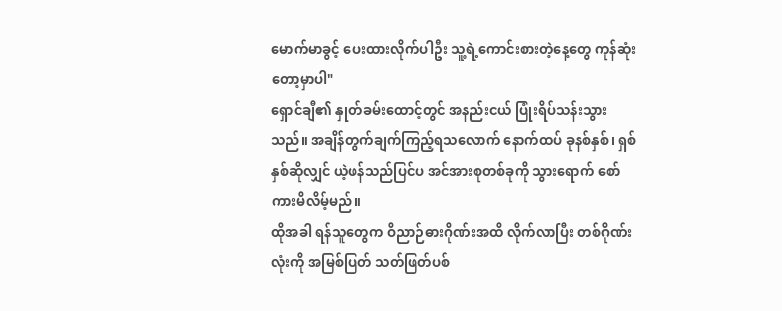မောက်မာခွင့် ပေးထားလိုက်ပါဦး သူ့ရဲ့ကောင်းစားတဲ့နေ့တွေ ကုန်ဆုံးတော့မှာပါ"
ရှောင်ချီ၏ နှုတ်ခမ်းထောင့်တွင် အနည်းငယ် ပြုံးရိပ်သန်းသွားသည်။ အချိန်တွက်ချက်ကြည့်ရသလောက် နောက်ထပ် ခုနစ်နှစ်၊ ရှစ်နှစ်ဆိုလျှင် ယဲ့ဖန်သည်ပြင်ပ အင်အားစုတစ်ခုကို သွားရောက် စော်ကားမိလိမ့်မည်။
ထိုအခါ ရန်သူတွေက ဝိညာဉ်ဓားဂိုဏ်းအထိ လိုက်လာပြီး တစ်ဂိုဏ်းလုံးကို အမြစ်ပြတ် သတ်ဖြတ်ပစ်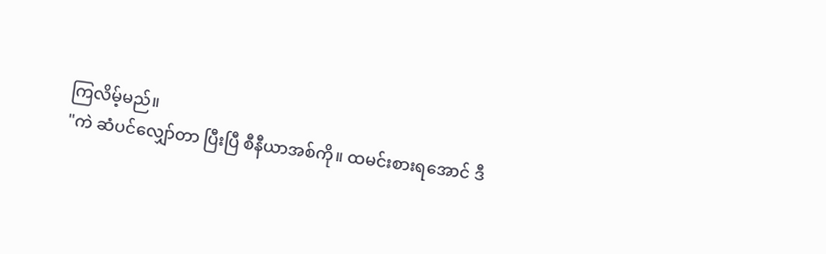ကြလိမ့်မည်။
"ကဲ ဆံပင်လျှော်တာ ပြီးပြီ စီနီယာအစ်ကို။ ထမင်းစားရအောင် ဒီ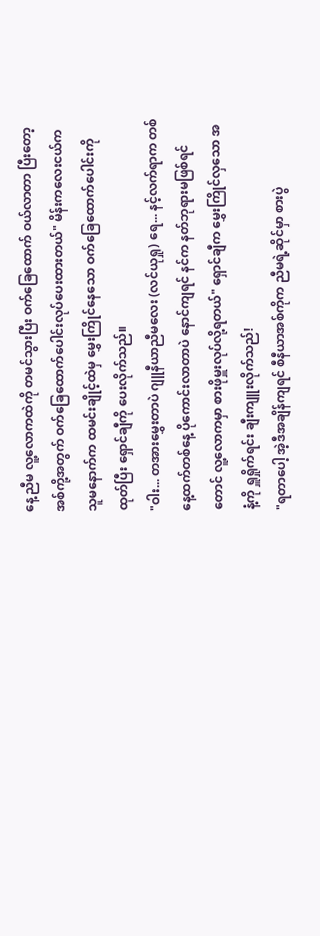နေ့ ညီမ လူ့လောကထဲကို တမင်သွားပြီး ဝက်ခြေထောက် ဝယ်လာတာ ပြီးတော့ အစ်ကို့အတွက် ဝက်ခြေထောက်ပေါင်းလုပ်ပေးထားတယ်" မိန်းကလေးငယ်က သူမနောက်က ထမင်းချိုင့်ထဲမှ မွှေးကြိုင်နေသော ဝက်ခြေထောက်ပေါင်းကို ထုတ်ပြီး ရှောင်ချီကို ပေးလိုက်သည်။
"ဝါး... တအားမွှေးတာပဲ ဂျူနီယာညီမလေး (လင်ယုရှု) ရေ... နင့်လက်ရာက တစ်နေ့ထက်တစ်နေ့ ပိုကောင်းလာတာပဲ နောင်ကျရင် နင်က နတ်ဘုရားမဖြစ်ရင်တောင် လူ့လောကမှာ စားဖိုမှူးလုပ်လို့ရတယ်" ရှောင်ချီက မွှေးကြိုင်လှသော အနံ့ကို ရှူရှိုက်ရင်း ချီးကျူးလိုက်သည်!
"ရတာပေါ့ အဲ့ဒီအချိန်ကျရင် စီနီယာအစ်ကိုက ညီမရဲ့ဆိုင်မှာ စားပွဲ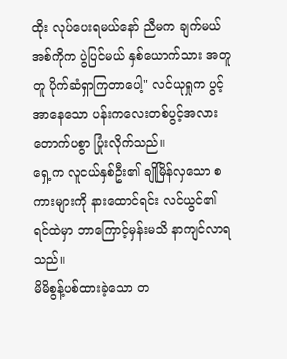ထိုး လုပ်ပေးရမယ်နော် ညီမက ချက်မယ် အစ်ကိုက ပွဲပြင်မယ် နှစ်ယောက်သား အတူတူ ပိုက်ဆံရှာကြတာပေါ့" လင်ယုရှုက ပွင့်အာနေသော ပန်းကလေးတစ်ပွင့်အလား တောက်ပစွာ ပြုံးလိုက်သည်။
ရှေ့က လူငယ်နှစ်ဦး၏ ချိုမြိန်လှသော စကားများကို နားထောင်ရင်း လင်ယွင်၏ ရင်ထဲမှာ ဘာကြောင့်မှန်းမသိ နာကျင်လာရသည်။
မိမိစွန့်ပစ်ထားခဲ့သော တ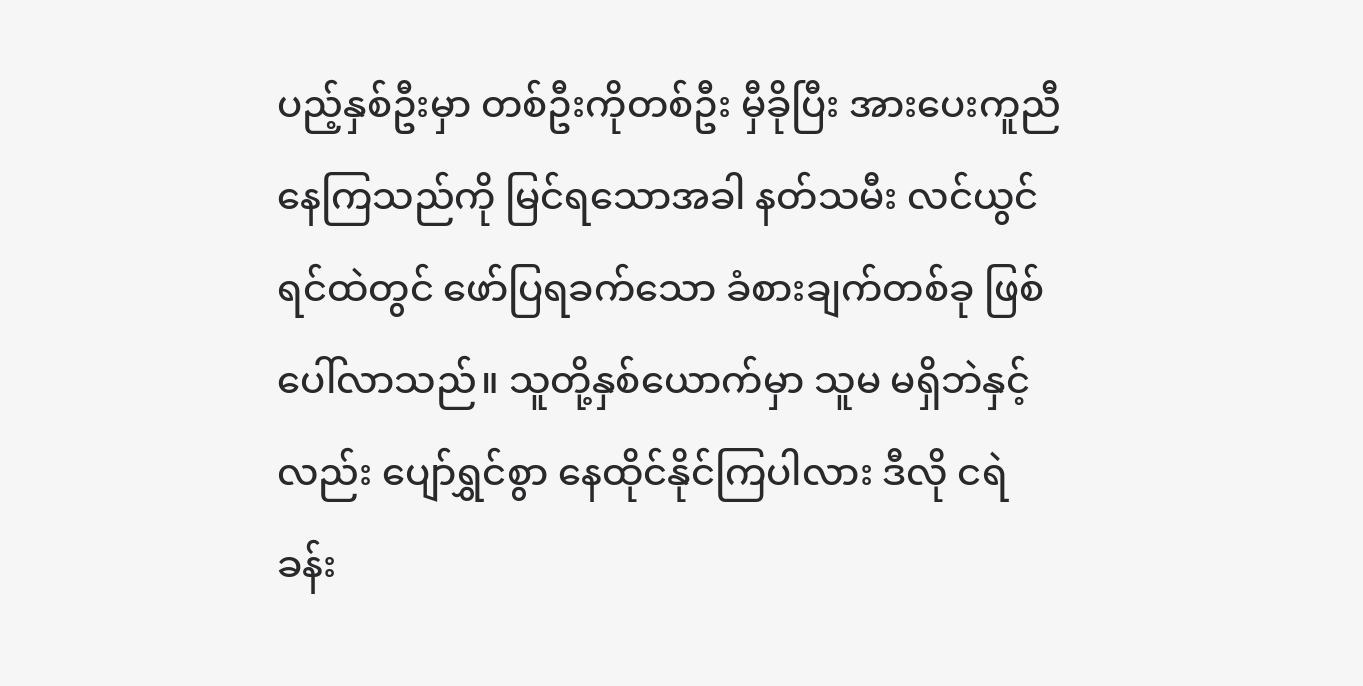ပည့်နှစ်ဦးမှာ တစ်ဦးကိုတစ်ဦး မှီခိုပြီး အားပေးကူညီနေကြသည်ကို မြင်ရသောအခါ နတ်သမီး လင်ယွင်ရင်ထဲတွင် ဖော်ပြရခက်သော ခံစားချက်တစ်ခု ဖြစ်ပေါ်လာသည်။ သူတို့နှစ်ယောက်မှာ သူမ မရှိဘဲနှင့်လည်း ပျော်ရွှင်စွာ နေထိုင်နိုင်ကြပါလား ဒီလို ငရဲခန်း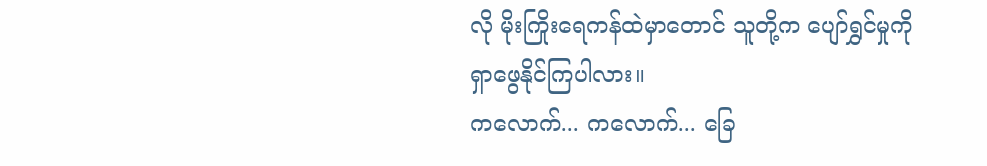လို မိုးကြိုးရေကန်ထဲမှာတောင် သူတို့က ပျော်ရွှင်မှုကို ရှာဖွေနိုင်ကြပါလား။
ကလောက်... ကလောက်... ခြေ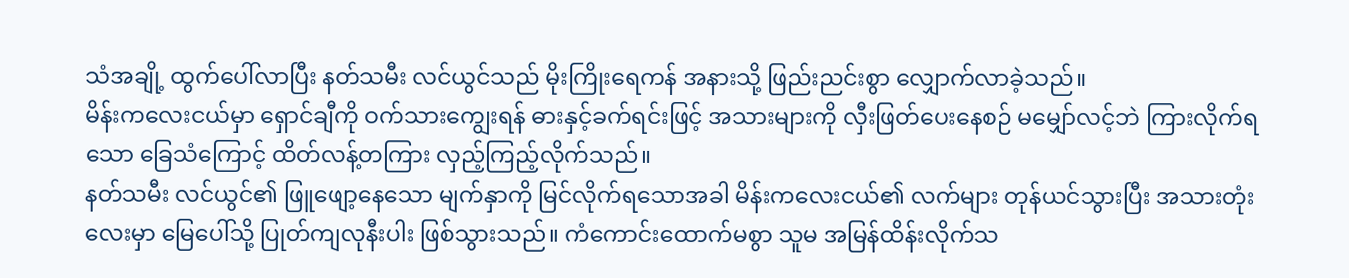သံအချို့ ထွက်ပေါ်လာပြီး နတ်သမီး လင်ယွင်သည် မိုးကြိုးရေကန် အနားသို့ ဖြည်းညင်းစွာ လျှောက်လာခဲ့သည်။
မိန်းကလေးငယ်မှာ ရှောင်ချီကို ဝက်သားကျွေးရန် ဓားနှင့်ခက်ရင်းဖြင့် အသားများကို လှီးဖြတ်ပေးနေစဉ် မမျှော်လင့်ဘဲ ကြားလိုက်ရသော ခြေသံကြောင့် ထိတ်လန့်တကြား လှည့်ကြည့်လိုက်သည်။
နတ်သမီး လင်ယွင်၏ ဖြူဖျော့နေသော မျက်နှာကို မြင်လိုက်ရသောအခါ မိန်းကလေးငယ်၏ လက်များ တုန်ယင်သွားပြီး အသားတုံးလေးမှာ မြေပေါ်သို့ ပြုတ်ကျလုနီးပါး ဖြစ်သွားသည်။ ကံကောင်းထောက်မစွာ သူမ အမြန်ထိန်းလိုက်သ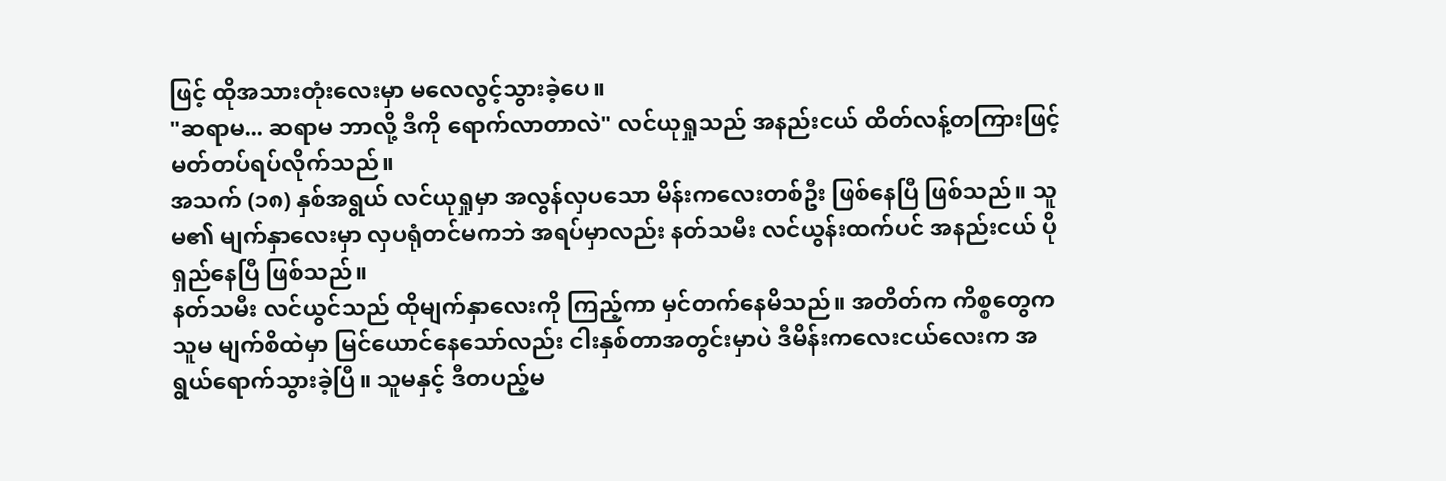ဖြင့် ထိုအသားတုံးလေးမှာ မလေလွင့်သွားခဲ့ပေ။
"ဆရာမ... ဆရာမ ဘာလို့ ဒီကို ရောက်လာတာလဲ" လင်ယုရှုသည် အနည်းငယ် ထိတ်လန့်တကြားဖြင့် မတ်တပ်ရပ်လိုက်သည်။
အသက် (၁၈) နှစ်အရွယ် လင်ယုရှုမှာ အလွန်လှပသော မိန်းကလေးတစ်ဦး ဖြစ်နေပြီ ဖြစ်သည်။ သူမ၏ မျက်နှာလေးမှာ လှပရုံတင်မကဘဲ အရပ်မှာလည်း နတ်သမီး လင်ယွန်းထက်ပင် အနည်းငယ် ပိုရှည်နေပြီ ဖြစ်သည်။
နတ်သမီး လင်ယွင်သည် ထိုမျက်နှာလေးကို ကြည့်ကာ မှင်တက်နေမိသည်။ အတိတ်က ကိစ္စတွေက သူမ မျက်စိထဲမှာ မြင်ယောင်နေသော်လည်း ငါးနှစ်တာအတွင်းမှာပဲ ဒီမိန်းကလေးငယ်လေးက အရွယ်ရောက်သွားခဲ့ပြီ။ သူမနှင့် ဒီတပည့်မ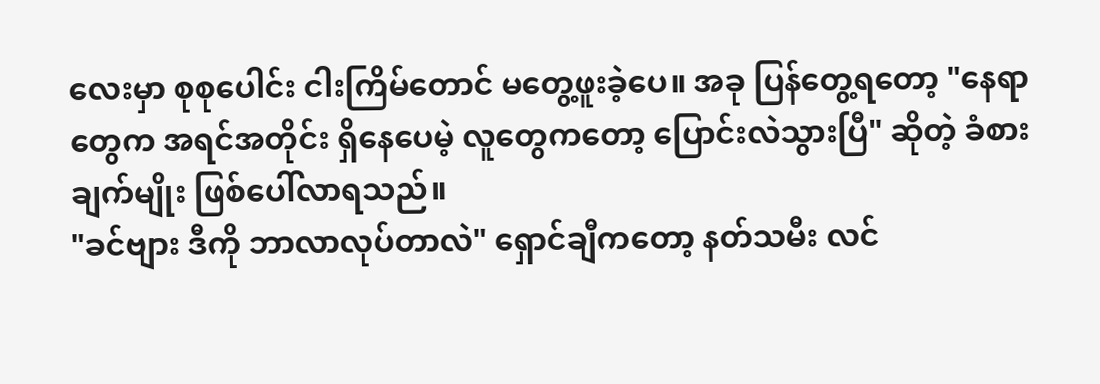လေးမှာ စုစုပေါင်း ငါးကြိမ်တောင် မတွေ့ဖူးခဲ့ပေ။ အခု ပြန်တွေ့ရတော့ "နေရာတွေက အရင်အတိုင်း ရှိနေပေမဲ့ လူတွေကတော့ ပြောင်းလဲသွားပြီ" ဆိုတဲ့ ခံစားချက်မျိုး ဖြစ်ပေါ်လာရသည်။
"ခင်ဗျား ဒီကို ဘာလာလုပ်တာလဲ" ရှောင်ချီကတော့ နတ်သမီး လင်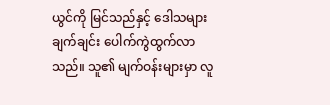ယွင်ကို မြင်သည်နှင့် ဒေါသများ ချက်ချင်း ပေါက်ကွဲထွက်လာသည်။ သူ၏ မျက်ဝန်းများမှာ လူ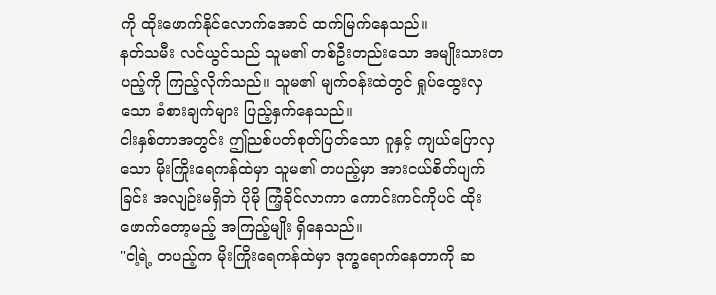ကို ထိုးဖောက်နိုင်လောက်အောင် ထက်မြက်နေသည်။
နတ်သမီး လင်ယွင်သည် သူမ၏ တစ်ဦးတည်းသော အမျိုးသားတပည့်ကို ကြည့်လိုက်သည်။ သူမ၏ မျက်ဝန်းထဲတွင် ရှုပ်ထွေးလှသော ခံစားချက်များ ပြည့်နှက်နေသည်။
ငါးနှစ်တာအတွင်း ဤညစ်ပတ်စုတ်ပြတ်သော ဂူနှင့် ကျယ်ပြောလှသော မိုးကြိုးရေကန်ထဲမှာ သူမ၏ တပည့်မှာ အားငယ်စိတ်ပျက်ခြင်း အလျဉ်းမရှိဘဲ ပိုမို ကြံ့ခိုင်လာကာ ကောင်းကင်ကိုပင် ထိုးဖောက်တော့မည့် အကြည့်မျိုး ရှိနေသည်။
"ငါ့ရဲ့ တပည့်က မိုးကြိုးရေကန်ထဲမှာ ဒုက္ခရောက်နေတာကို ဆ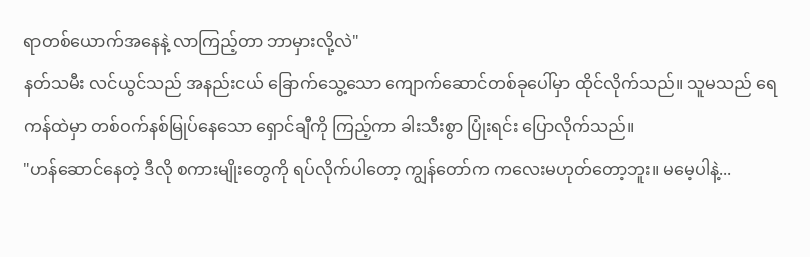ရာတစ်ယောက်အနေနဲ့ လာကြည့်တာ ဘာမှားလို့လဲ"
နတ်သမီး လင်ယွင်သည် အနည်းငယ် ခြောက်သွေ့သော ကျောက်ဆောင်တစ်ခုပေါ်မှာ ထိုင်လိုက်သည်။ သူမသည် ရေကန်ထဲမှာ တစ်ဝက်နစ်မြုပ်နေသော ရှောင်ချီကို ကြည့်ကာ ခါးသီးစွာ ပြုံးရင်း ပြောလိုက်သည်။
"ဟန်ဆောင်နေတဲ့ ဒီလို စကားမျိုးတွေကို ရပ်လိုက်ပါတော့ ကျွန်တော်က ကလေးမဟုတ်တော့ဘူး။ မမေ့ပါနဲ့...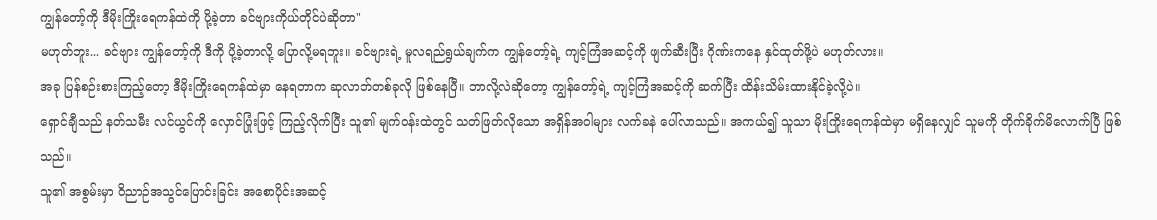ကျွန်တော့်ကို ဒီမိုးကြိုးရေကန်ထဲကို ပို့ခဲ့တာ ခင်ဗျားကိုယ်တိုင်ပဲဆိုတာ"
မဟုတ်ဘူး... ခင်ဗျား ကျွန်တော့်ကို ဒီကို ပို့ခဲ့တာလို့ ပြောလို့မရဘူး။ ခင်ဗျားရဲ့ မူလရည်ရွယ်ချက်က ကျွန်တော့်ရဲ့ ကျင့်ကြံအဆင့်ကို ဖျက်ဆီးပြီး ဂိုဏ်းကနေ နှင်ထုတ်ဖို့ပဲ မဟုတ်လား။
အခု ပြန်စဉ်းစားကြည့်တော့ ဒီမိုးကြိုးရေကန်ထဲမှာ နေရတာက ဆုလာဘ်တစ်ခုလို ဖြစ်နေပြီ။ ဘာလို့လဲဆိုတော့ ကျွန်တော့်ရဲ့ ကျင့်ကြံအဆင့်ကို ဆက်ပြီး ထိန်းသိမ်းထားနိုင်ခဲ့လို့ပဲ။
ရှောင်ချီသည် နတ်သမီး လင်ယွင်ကို လှောင်ပြုံးဖြင့် ကြည့်လိုက်ပြီး သူ၏ မျက်ဝန်းထဲတွင် သတ်ဖြတ်လိုသော အရှိန်အဝါများ လက်ခနဲ ပေါ်လာသည်။ အကယ်၍ သူသာ မိုးကြိုးရေကန်ထဲမှာ မရှိနေလျှင် သူမကို တိုက်ခိုက်မိလောက်ပြီ ဖြစ်သည်။
သူ၏ အစွမ်းမှာ ဝိညာဉ်အသွင်ပြောင်းခြင်း အစောပိုင်းအဆင့်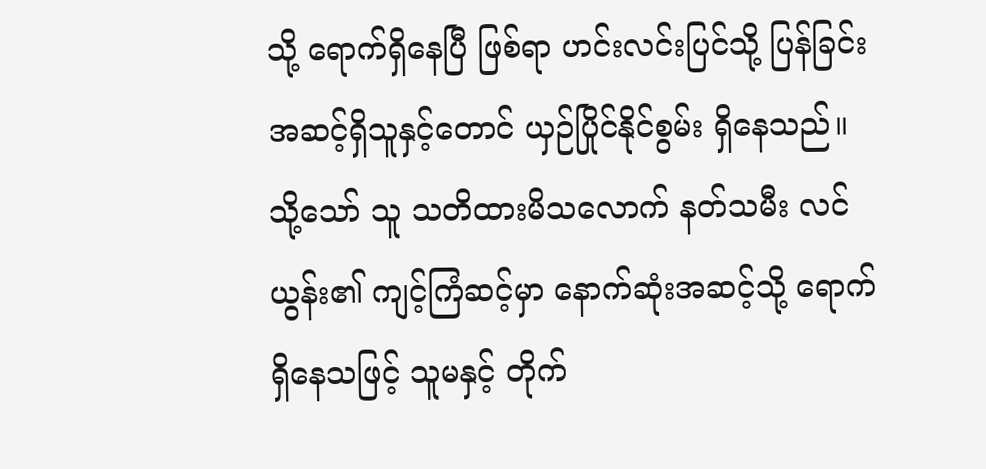သို့ ရောက်ရှိနေပြီ ဖြစ်ရာ ဟင်းလင်းပြင်သို့ ပြန်ခြင်းအဆင့်ရှိသူနှင့်တောင် ယှဉ်ပြိုင်နိုင်စွမ်း ရှိနေသည်။
သို့သော် သူ သတိထားမိသလောက် နတ်သမီး လင်ယွန်း၏ ကျင့်ကြံဆင့်မှာ နောက်ဆုံးအဆင့်သို့ ရောက်ရှိနေသဖြင့် သူမနှင့် တိုက်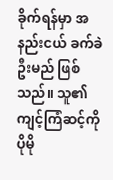ခိုက်ရန်မှာ အနည်းငယ် ခက်ခဲဦးမည် ဖြစ်သည်။ သူ၏ ကျင့်ကြံဆင့်ကို ပိုမို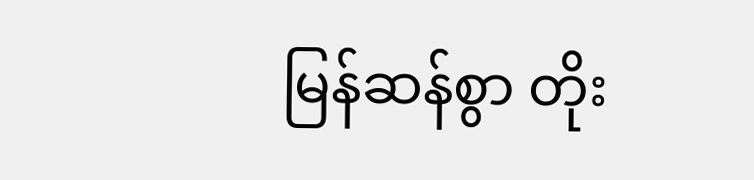မြန်ဆန်စွာ တိုး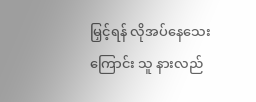မြှင့်ရန် လိုအပ်နေသေးကြောင်း သူ နားလည်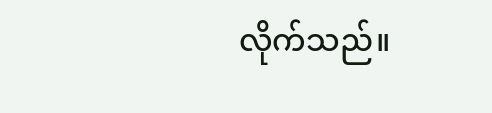လိုက်သည်။